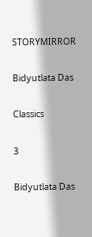STORYMIRROR

Bidyutlata Das

Classics

3

Bidyutlata Das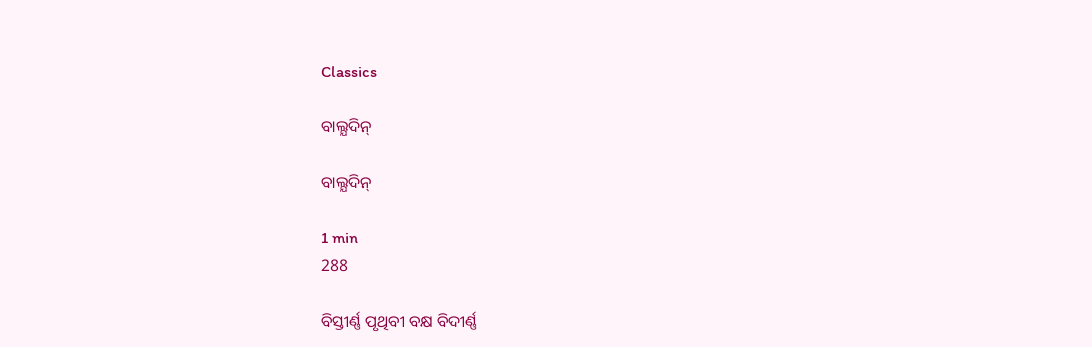Classics

ବାଲ୍ଯଦିନ୍

ବାଲ୍ଯଦିନ୍

1 min
288

ବିସ୍ତୀର୍ଣ୍ଣ ପୃଥିବୀ ବକ୍ଷ ବିଦୀର୍ଣ୍ଣ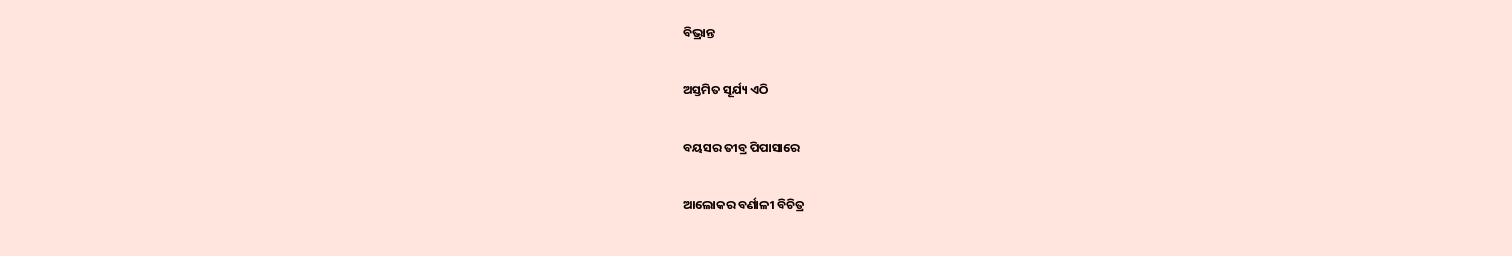ବିଭ୍ରାନ୍ତ

ଅସ୍ତମିତ ସୂର୍ଯ୍ୟ ଏଠି

ବୟସର ତୀବ୍ର ପିପାସାରେ

ଆଲୋକର ବର୍ଣାଳୀ ବିଚିତ୍ର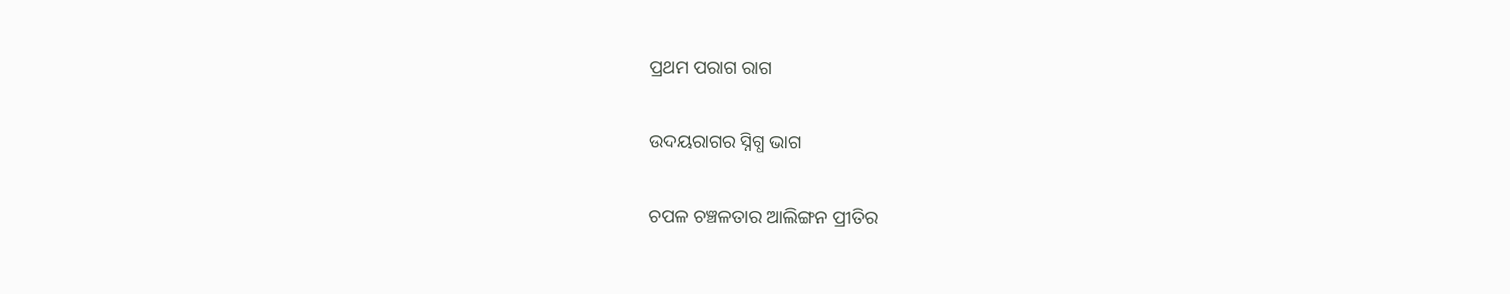ପ୍ରଥମ ପରାଗ ରାଗ

ଉଦୟରାଗର ସ୍ନିଗ୍ଧ ଭାଗ

ଚପଳ ଚଞ୍ଚଳତାର ଆଲିଙ୍ଗନ ପ୍ରୀତିର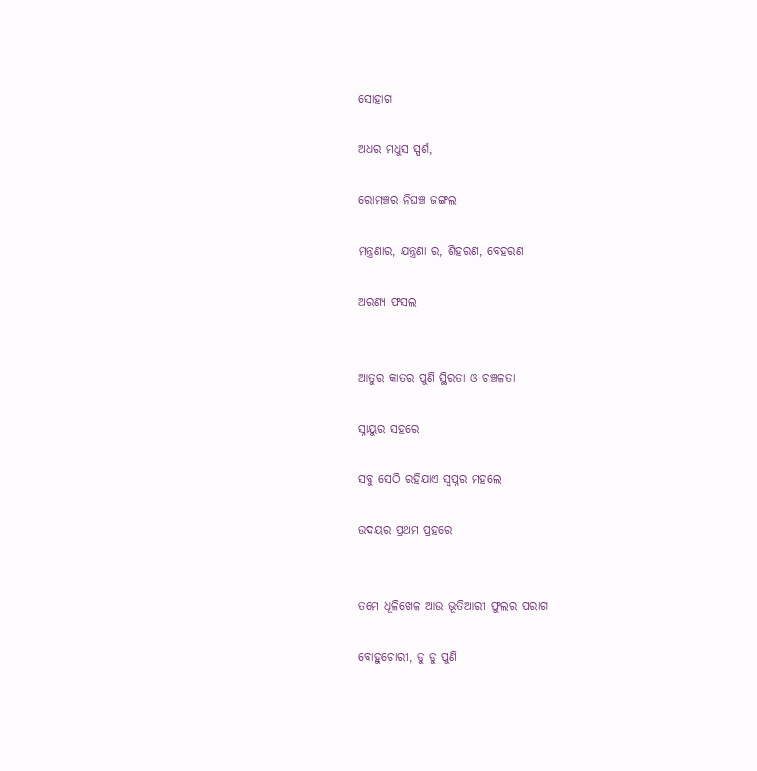ସୋହାଗ

ଅଧର ମଧୁସ ସ୍ପର୍ଶ,

ରୋମଞ୍ଚର ନିଘଞ୍ଚ ଜଙ୍ଗଲ

ମନ୍ତ୍ରଣାର, ଯନ୍ତ୍ରଣା ର, ଶିହରଣ, ବେହରଣ

ଅରଣ୍ଯ ଫସଲ


ଆତୁର କାତର ପୁଣି ସ୍ଥିରତା ଓ ଚଞ୍ଚଳତା

ସ୍ନାୟୁର ସହରେ

ସବୁ ସେଠି ରହିଯାଏ ସ୍ୱପ୍ନର ମହଲେ

ଉଦୟର ପ୍ରଥମ ପ୍ରହରେ


ତମେ ଧୂଳିଖେଳ ଆଉ ଭୂତିଆରୀ ଫୁଲର ପରାଗ

ବୋହୁଚୋରୀ, ଡୁ ଡୁ ପୁଣି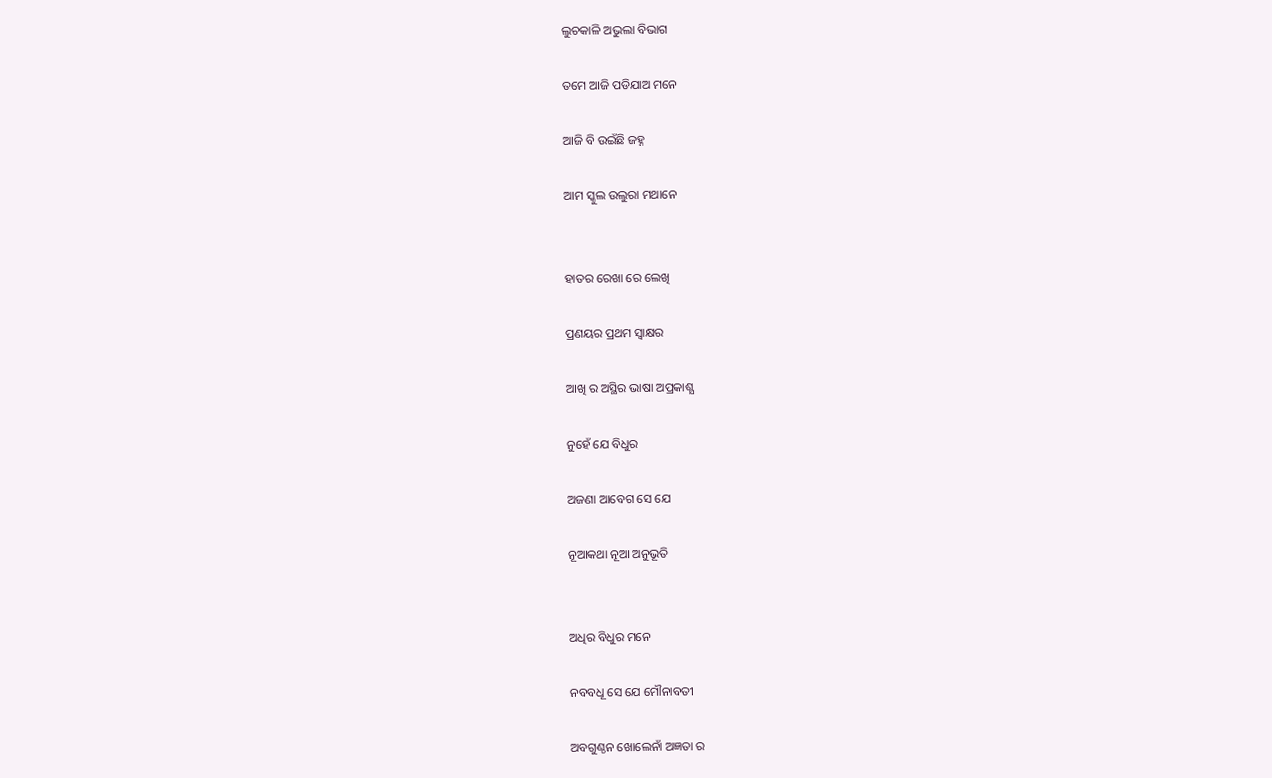ଲୁଚକାଳି ଅଭୁଲା ବିଭାଗ

ତମେ ଆଜି ପଡିଯାଅ ମନେ

ଆଜି ବି ଉଇଁଛି ଜହ୍ନ

ଆମ ସ୍କୁଲ ଉଲୁରା ମଥାନେ


ହାତର ରେଖା ରେ ଲେଖି

ପ୍ରଣୟର ପ୍ରଥମ ସ୍ୱାକ୍ଷର

ଆଖି ର ଅସ୍ଥିର ଭାଷା ଅପ୍ରକାଶ୍ଯ

ନୁହେଁ ଯେ ବିଧୁର

ଅଜଣା ଆବେଗ ସେ ଯେ

ନୂଆକଥା ନୂଆ ଅନୁଭୂତି


ଅଧିର ବିଧୁର ମନେ

ନବବଧୂ ସେ ଯେ ମୌନାବତୀ

ଅବଗୁଣ୍ଠନ ଖୋଲେନାଁ ଅଜ୍ଞତା ର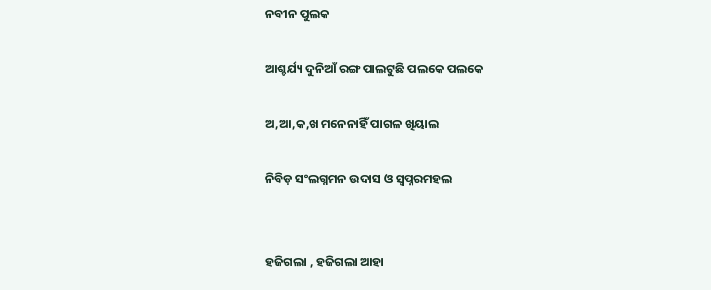ନବୀନ ପୁଲକ

ଆଶ୍ଚର୍ଯ୍ୟ ଦୁନିଆଁ ରଙ୍ଗ ପାଲଟୁଛି ପଲକେ ପଲକେ

ଅ,ଆ,କ,ଖ ମନେନାହିଁ ପାଗଳ ଖିୟାଲ

ନିବିଡ଼ ସଂଲଗ୍ନମନ ଉଦାସ ଓ ସ୍ୱପ୍ନରମହଲ


ହଜିଗଲା , ହଜିଗଲା ଆହା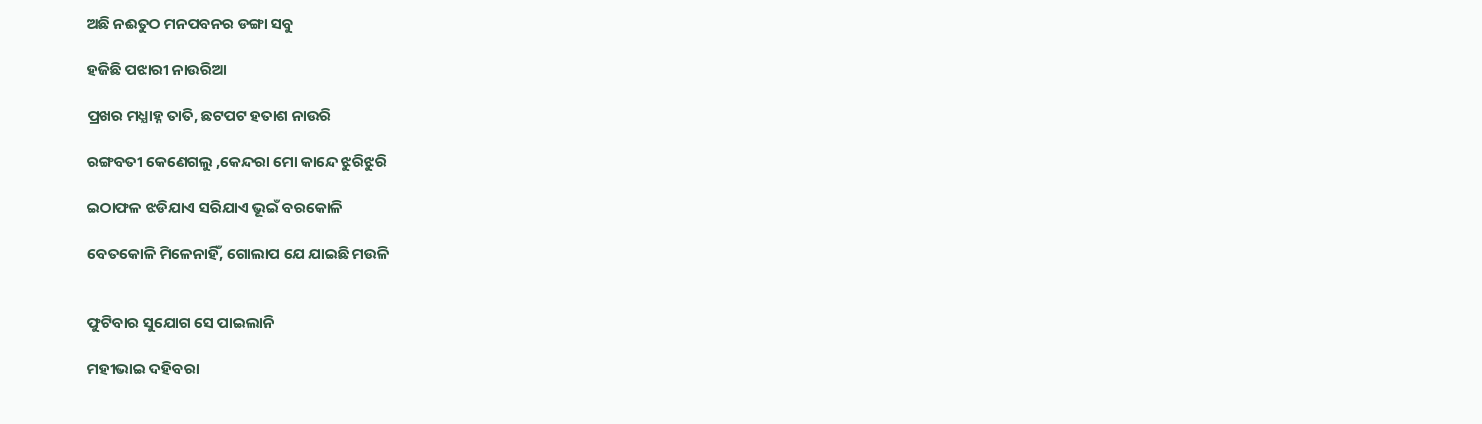ଅଛି ନଈତୁଠ ମନପବନର ଡଙ୍ଗା ସବୁ

ହଜିଛି ପଝାରୀ ନାଉରିଆ

ପ୍ରଖର ମଧ୍ଯାହ୍ନ ତାତି, ଛଟପଟ ହତାଶ ନାଉରି

ରଙ୍ଗବତୀ କେଣେଗଲୁ ,କେନ୍ଦରା ମୋ କାନ୍ଦେ ଝୁରିଝୁରି

ଇଠାଫଳ ଝଡିଯାଏ ସରିଯାଏ ଭୂଇଁ ବରକୋଳି

ବେତକୋଳି ମିଳେନାହିଁ, ଗୋଲାପ ଯେ ଯାଇଛି ମଉଳି


ଫୁଟିବାର ସୁଯୋଗ ସେ ପାଇଲାନି

ମହୀଭାଇ ଦହିବରା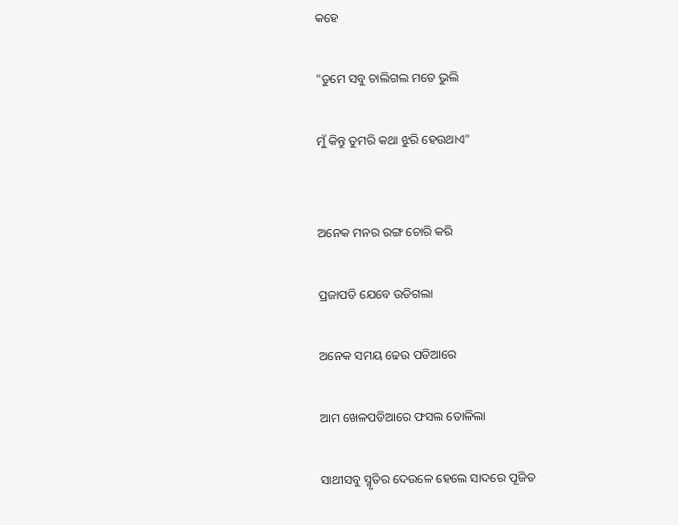କହେ

"ତୁମେ ସବୁ ଚାଲିଗଲ ମତେ ଭୁଲି

ମୁଁ କିନ୍ତୁ ତୁମରି କଥା ଝୁରି ହେଉଥାଏ"


ଅନେକ ମନର ରଙ୍ଗ ଚୋରି କରି

ପ୍ରଜାପତି ଯେବେ ଉଡିଗଲା

ଅନେକ ସମୟ ଢେଉ ପଡିଆରେ

ଆମ ଖେଳପଡିଆରେ ଫସଲ ତୋଳିଲା

ସାଥୀସବୁ ସ୍ମୃତିର ଦେଉଳେ ହେଲେ ସାଦରେ ପୂଜିତ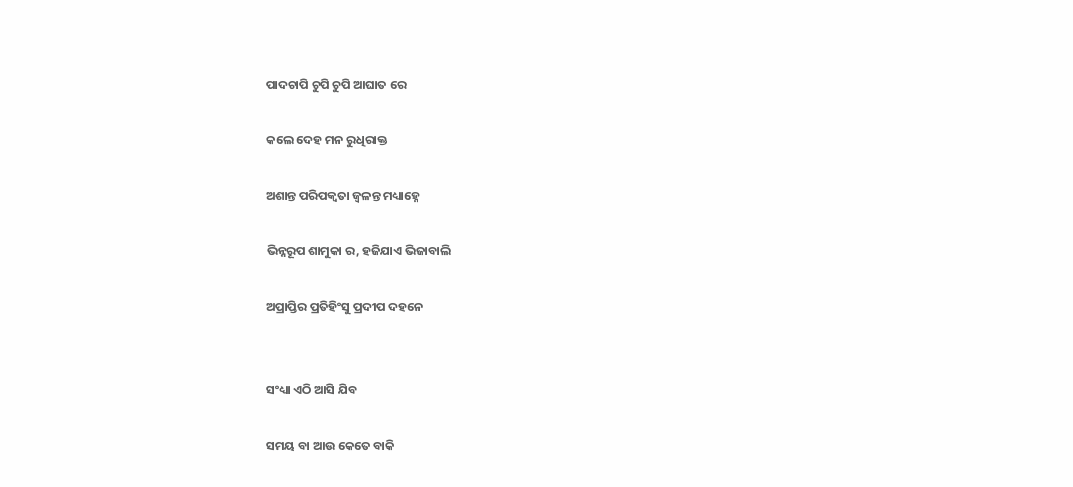ପାଦଚାପି ଚୁପି ଚୁପି ଆଘାତ ରେ

କଲେ ଦେହ ମନ ରୁଧିରାକ୍ତ

ଅଶାନ୍ତ ପରିପକ୍ୱତା ଜ୍ୱଳନ୍ତ ମଧ୍ୟାହ୍ନେ

ଭିନ୍ନରୂପ ଶାମୁକା ର, ହଜିଯାଏ ଭିଜାବାଲି

ଅପ୍ରାପ୍ତିର ପ୍ରତିହିଂସୁ ପ୍ରଦୀପ ଦହନେ


ସଂଧ୍ୟା ଏଠି ଆସି ଯିବ

ସମୟ ବା ଆଉ କେତେ ବାକି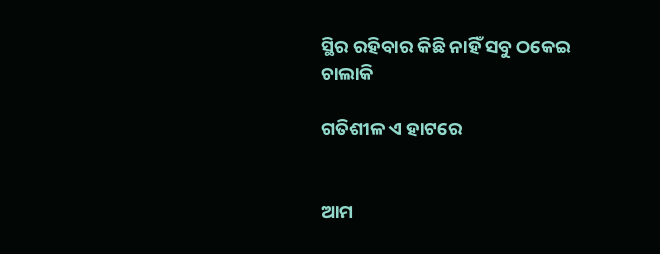ସ୍ଥିର ରହିବାର କିଛି ନାହିଁ ସବୁ ଠକେଇ ଚାଲାକି

ଗତିଶୀଳ ଏ ହାଟରେ


ଆମ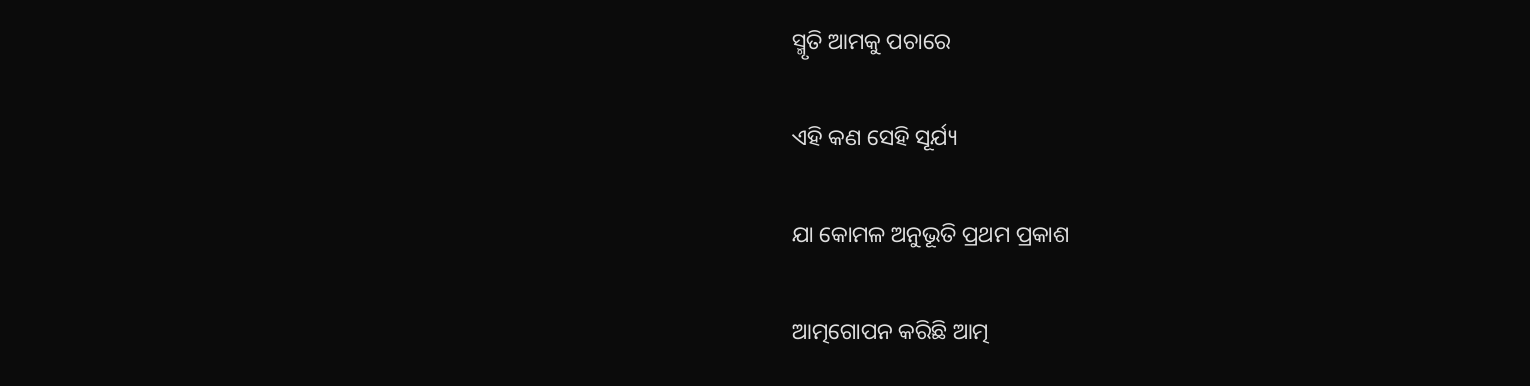ସ୍ମୃତି ଆମକୁ ପଚାରେ

ଏହି କଣ ସେହି ସୂର୍ଯ୍ୟ

ଯା କୋମଳ ଅନୁଭୂତି ପ୍ରଥମ ପ୍ରକାଶ

ଆତ୍ମଗୋପନ କରିଛି ଆତ୍ମ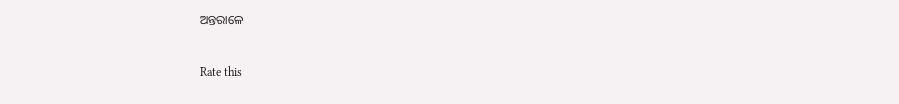ଅନ୍ତରାଳେ


Rate this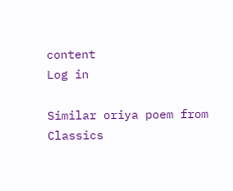content
Log in

Similar oriya poem from Classics